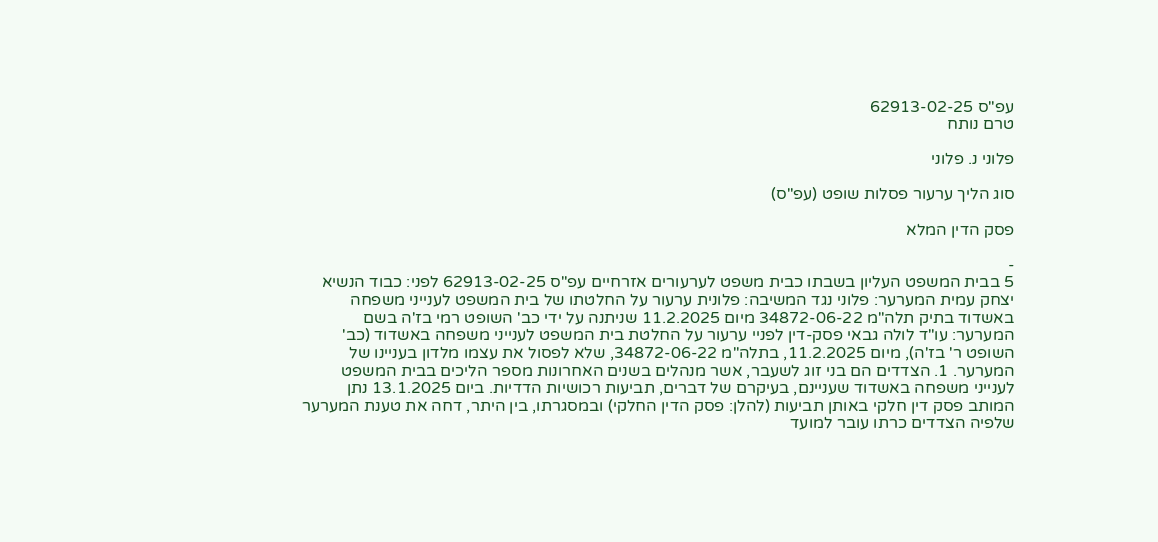עפ"ס 62913-02-25
טרם נותח

פלוני נ. פלוני

סוג הליך ערעור פסלות שופט (עפ"ס)

פסק הדין המלא

-
5 בבית המשפט העליון בשבתו כבית משפט לערעורים אזרחיים עפ"ס 62913-02-25 לפני: כבוד הנשיא יצחק עמית המערער: פלוני נגד המשיבה: פלונית ערעור על החלטתו של בית המשפט לענייני משפחה באשדוד בתיק תלה"מ 34872-06-22 מיום 11.2.2025 שניתנה על ידי כב' השופט רמי בז'ה בשם המערער: עו"ד לולה גבאי פסק-דין לפניי ערעור על החלטת בית המשפט לענייני משפחה באשדוד (כב' השופט ר' בז'ה), מיום 11.2.2025, בתלה"מ 34872-06-22, שלא לפסול את עצמו מלדון בעניינו של המערער. 1. הצדדים הם בני זוג לשעבר, אשר מנהלים בשנים האחרונות מספר הליכים בבית המשפט לענייני משפחה באשדוד שעניינם, בעיקרם של דברים, תביעות רכושיות הדדיות. ביום 13.1.2025 נתן המותב פסק דין חלקי באותן תביעות (להלן: פסק הדין החלקי) ובמסגרתו, בין היתר, דחה את טענת המערער שלפיה הצדדים כרתו עובר למועד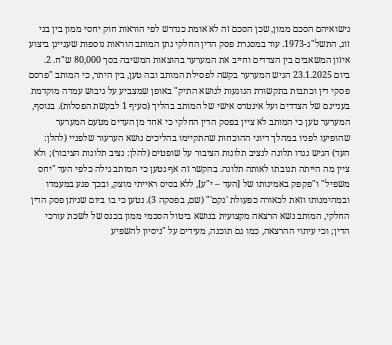נישואיהם הסכם ממון, שכן הסכם זה לא אומת כנדרש לפי הוראות חוק יחסי ממון בין בני זוג, התשל"ג-1973. עוד במסגרת פסק הדין החלקי נתן המותב הוראות נוספות שעניינן ביצוע איזון המשאבים בין הצדדים וחייב את המערער בהוצאות המשיבה בסך 80,000 ש"ח. 2. ביום 23.1.2025 הגיש המערער בקשה לפסילת המותב ובה טען, בין היתר, כי המותב "פרסם פסקי דין וכתבות בתקשורת הנוגעות לנושא התיק" באופן שמצביע על גיבוש עמדה מוקדמת בעניינם של הצדדים ועל אינטרס אישי של המותב בהליך (סעיף 1 לבקשת הפסלות). בנוסף, המערער טען כי המותב לא ציין בפסק הדין החלקי כי אחד מן העדים מטעם המערער שהופיעו לפניו במהלך דיוני ההוכחות שהתקיימו בהליכים נושא הערעור שלפניי (להלן: העד) הגיש נגדו תלונה לנציב תלונות הציבור על שופטים (להלן: נציב תלונות הציבור); ולא ציין מה הייתה תגובתו לאותה תלונה. בהקשר זה אף נטען כי המותב גילה כלפי העד "יחס משפיל" ו"פקפק באמינותו של [העד – י"ע], ללא בסיס ראייתי מוצק, ובכך פגע במעמדו ובמהימנותו וזאת לכאורה כפעולת 'נקם'" (שם, בפסקה 3). נטען כי בו ביום שניתן פסק הדין החלקי, המותב נשא הרצאה מקצועית בנושא ביטול הסכמי ממון בכנס של לשכת עורכי הדין; וכי עיתוי ההרצאה, כמו גם תוכנה, מעידים על "ניסיון להשפיע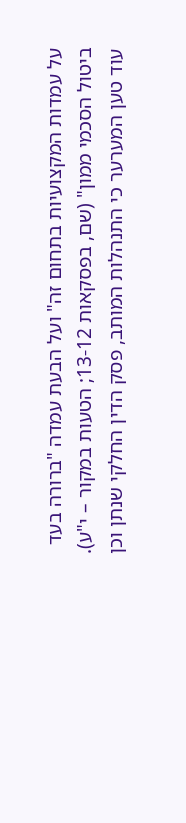על עמדות המקצועיות בתחום זה" ועל הבעת עמדה "ברורה בעד ביטול הסכמי ממון" (שם, בפסקאות 13-12; הטעות במקור – י"ע). עוד טען המערער כי התנהלות המותב, פסק הדין החלקי שנתן וכן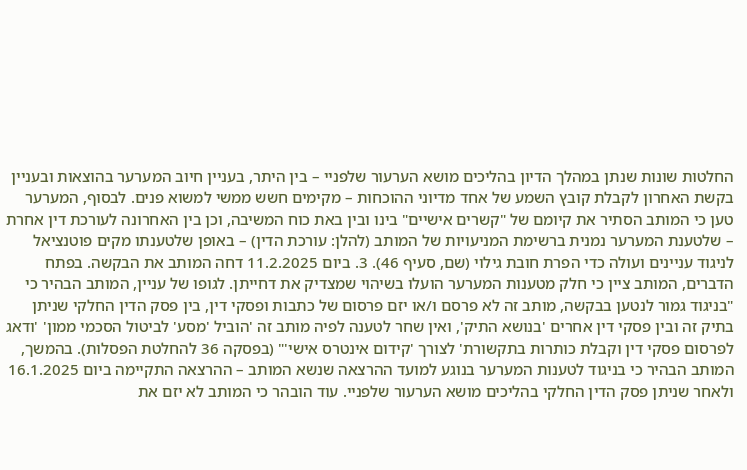החלטות שונות שנתן במהלך הדיון בהליכים מושא הערעור שלפניי – בין היתר, בעניין חיוב המערער בהוצאות ובעניין בקשת האחרון לקבלת קובץ השמע של אחד מדיוני ההוכחות – מקימים חשש ממשי למשוא פנים. לבסוף, המערער טען כי המותב הסתיר את קיומם של "קשרים אישיים" בינו ובין באת כוח המשיבה, וכן בין האחרונה לעורכת דין אחרת – שלטענת המערער נמנית ברשימת המניעויות של המותב (להלן: עורכת הדין) – באופן שלטענתו מקים פוטנציאל לניגוד עניינים ועולה כדי הפרת חובת גילוי (שם, סעיף 46). 3. ביום 11.2.2025 דחה המותב את הבקשה. בפתח הדברים, המותב ציין כי חלק מטענות המערער הועלו בשיהוי שמצדיק את דחייתן. לגופו של עניין, המותב הבהיר כי "בניגוד גמור לנטען בבקשה, מותב זה לא פרסם ו/או יזם פרסום של כתבות ופסקי דין, בין פסק הדין החלקי שניתן בתיק זה ובין פסקי דין אחרים 'בנושא התיק', ואין שחר לטענה לפיה מותב זה 'הוביל 'מסע' לביטול הסכמי ממון' 'ודאג לפרסום פסקי דין וקבלת כותרות בתקשורת' לצורך 'קידום אינטרס אישי'" (בפסקה 36 להחלטת הפסלות). בהמשך, המותב הבהיר כי בניגוד לטענות המערער בנוגע למועד ההרצאה שנשא המותב – ההרצאה התקיימה ביום 16.1.2025 ולאחר שניתן פסק הדין החלקי בהליכים מושא הערעור שלפניי. עוד הובהר כי המותב לא יזם את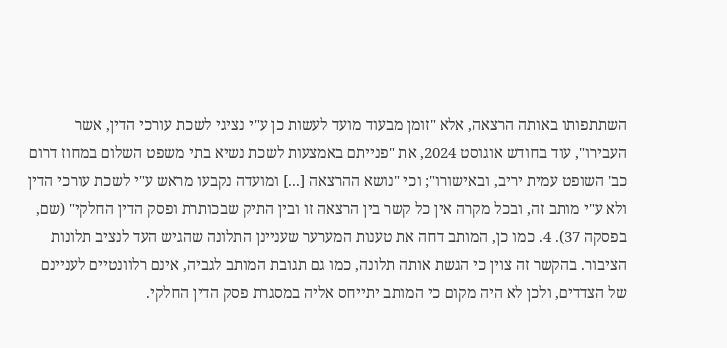השתתפותו באותה הרצאה, אלא "זומן מבעוד מועד לעשות כן ע"י נציגי לשכת עורכי הדין, אשר העבירו", עוד בחודש אוגוסט 2024, את "פנייתם באמצעות לשכת נשיא בתי משפט השלום במחוז דרום כב' השופט עמית יריב, ובאישורו"; וכי "נושא ההרצאה [...] ומועדה נקבעו מראש ע"י לשכת עורכי הדין ולא ע"י מותב זה, ובכל מקרה אין כל קשר בין הרצאה זו ובין התיק שבכותרת ופסק הדין החלקי" (שם, בפסקה 37). 4. כמו כן, המותב דחה את טענות המערער שעניינן התלונה שהגיש העד לנציב תלונות הציבור. בהקשר זה צוין כי הגשת אותה תלונה, כמו גם תגובת המותב לגביה, אינם רלוונטיים לעניינם של הצדדים, ולכן לא היה מקום כי המותב יתייחס אליה במסגרת פסק הדין החלקי.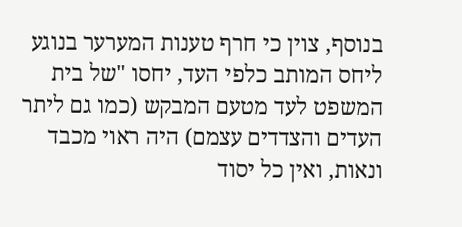בנוסף, צוין כי חרף טענות המערער בנוגע ליחס המותב כלפי העד, יחסו "של בית המשפט לעד מטעם המבקש (כמו גם ליתר העדים והצדדים עצמם) היה ראוי מכבד ונאות, ואין כל יסוד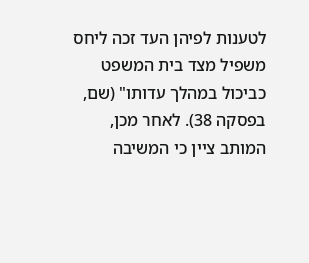לטענות לפיהן העד זכה ליחס משפיל מצד בית המשפט כביכול במהלך עדותו" (שם, בפסקה 38). לאחר מכן, המותב ציין כי המשיבה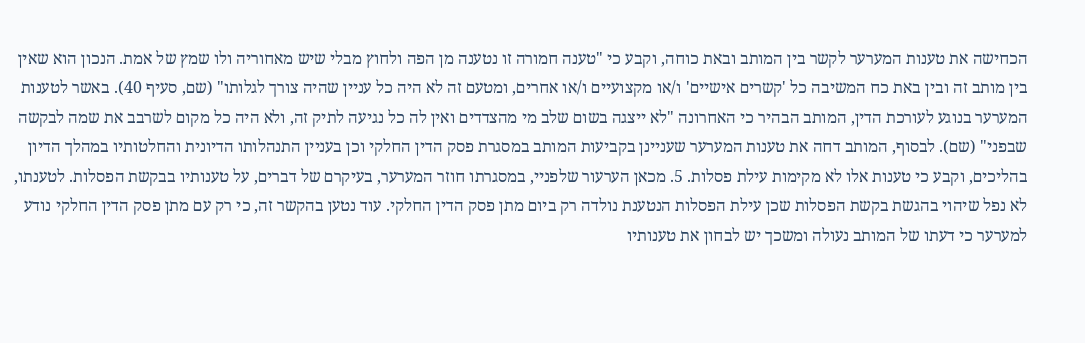הכחישה את טענות המערער לקשר בין המותב ובאת כוחה, וקבע כי "טענה חמורה זו נטענה מן הפה ולחוץ מבלי שיש מאחוריה ולו שמץ של אמת. הנכון הוא שאין בין מותב זה ובין באת כח המשיבה כל 'קשרים אישיים' ו/או מקצועיים ו/או אחרים, ומטעם זה לא היה כל עניין שהיה צורך לגלותו" (שם, סעיף 40). באשר לטענות המערער בנוגע לעורכת הדין, המותב הבהיר כי האחרונה "לא ייצגה בשום שלב מי מהצדדים ואין לה כל נגיעה לתיק זה, ולא היה כל מקום לשרבב את שמה לבקשה שבפני" (שם). לבסוף, המותב דחה את טענות המערער שעניינן בקביעות המותב במסגרת פסק הדין החלקי וכן בעניין התנהלותו הדיונית והחלטותיו במהלך הדיון בהליכים, וקבע כי טענות אלו לא מקימות עילת פסלות. 5. מכאן הערעור שלפניי, במסגרתו חוזר המערער, בעיקרם של דברים, על טענותיו בבקשת הפסלות. לטענתו, לא נפל שיהוי בהגשת בקשת הפסלות שכן עילת הפסלות הנטענת נולדה רק ביום מתן פסק הדין החלקי. עוד נטען בהקשר זה, כי רק עם מתן פסק הדין החלקי נודע למערער כי דעתו של המותב נעולה ומשכך יש לבחון את טענותיו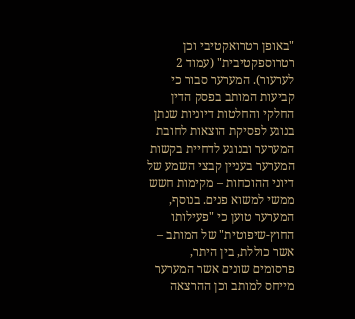"באופן רטרואקטיבי וכן רטרוספקטיבית" (עמוד 2 לערעור). המערער סבור כי קביעות המותב בפסק הדין החלקי והחלטות דיוניות שנתן בנוגע לפסיקת הוצאות לחובת המערער ובנוגע לדחיית בקשות המערער בעניין קבצי השמע של דיוני ההוכחות – מקימות חשש ממשי למשוא פנים. בנוסף, המערער טוען כי "פעילותו החוץ-שיפוטית" של המותב – אשר כוללת, בין היתר, פרסומים שונים אשר המערער מייחס למותב וכן ההרצאה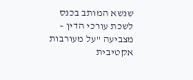שנשא המותב בכנס לשכת עורכי הדין – מצביעה "על מעורבות אקטיבית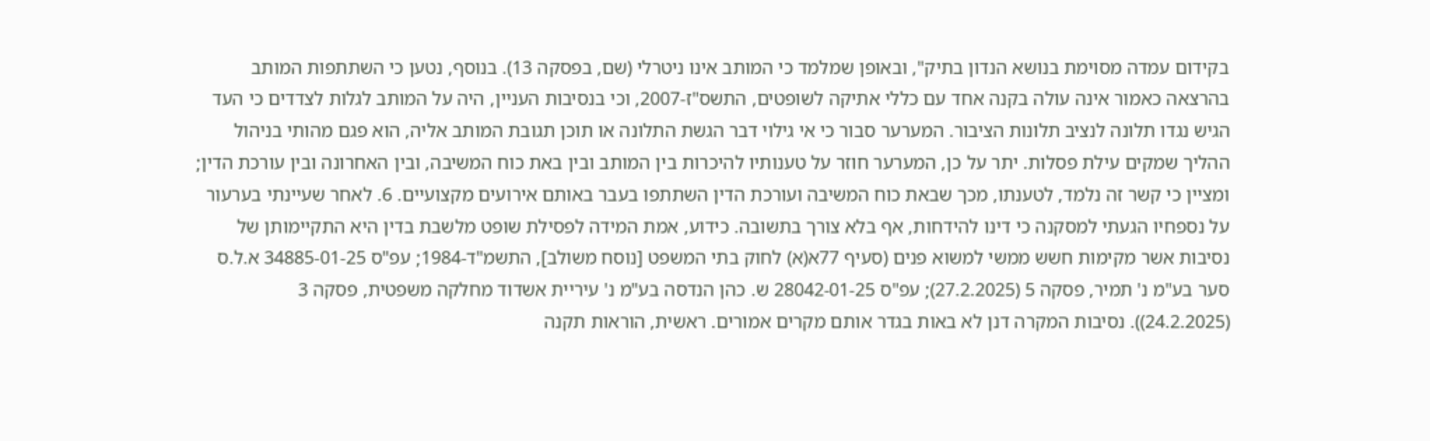בקידום עמדה מסוימת בנושא הנדון בתיק", ובאופן שמלמד כי המותב אינו ניטרלי (שם, בפסקה 13). בנוסף, נטען כי השתתפות המותב בהרצאה כאמור אינה עולה בקנה אחד עם כללי אתיקה לשופטים, התשס"ז-2007, וכי בנסיבות העניין, היה על המותב לגלות לצדדים כי העד הגיש נגדו תלונה לנציב תלונות הציבור. המערער סבור כי אי גילוי דבר הגשת התלונה או תוכן תגובת המותב אליה, הוא פגם מהותי בניהול ההליך שמקים עילת פסלות. יתר על כן, המערער חוזר על טענותיו להיכרות בין המותב ובין באת כוח המשיבה, ובין האחרונה ובין עורכת הדין; ומציין כי קשר זה נלמד, לטענתו, מכך שבאת כוח המשיבה ועורכת הדין השתתפו בעבר באותם אירועים מקצועיים. 6. לאחר שעיינתי בערעור על נספחיו הגעתי למסקנה כי דינו להידחות, אף בלא צורך בתשובה. כידוע, אמת המידה לפסילת שופט מלשבת בדין היא התקיימותן של נסיבות אשר מקימות חשש ממשי למשוא פנים (סעיף 77א(א) לחוק בתי המשפט [נוסח משולב], התשמ"ד-1984; עפ"ס 34885-01-25 א.ל.ס סער בע"מ נ' תמיר, פסקה 5 (27.2.2025); עפ"ס 28042-01-25 ש. כהן הנדסה בע"מ נ' עיריית אשדוד מחלקה משפטית, פסקה 3 (24.2.2025)). נסיבות המקרה דנן לא באות בגדר אותם מקרים אמורים. ראשית, הוראות תקנה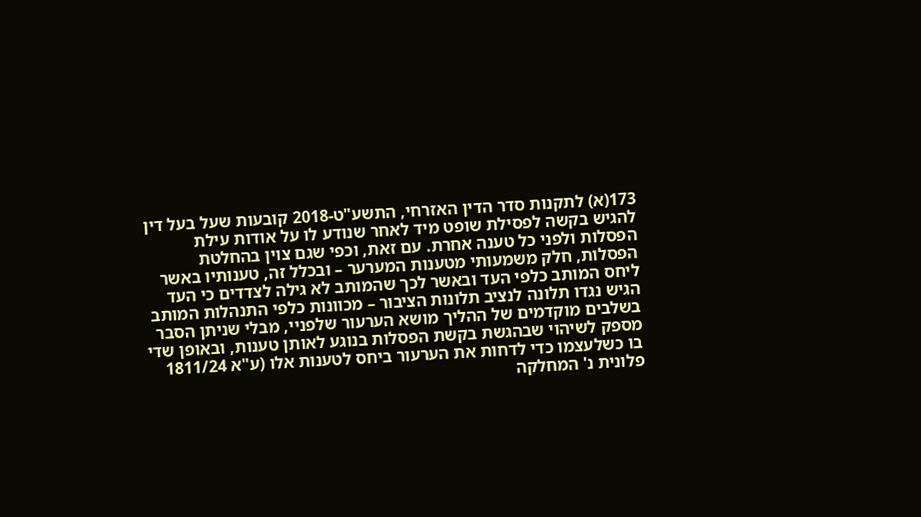173(א) לתקנות סדר הדין האזרחי, התשע"ט-2018 קובעות שעל בעל דין להגיש בקשה לפסילת שופט מיד לאחר שנודע לו על אודות עילת הפסלות ולפני כל טענה אחרת. עם זאת, וכפי שגם צוין בהחלטת הפסלות, חלק משמעותי מטענות המערער – ובכלל זה, טענותיו באשר ליחס המותב כלפי העד ובאשר לכך שהמותב לא גילה לצדדים כי העד הגיש נגדו תלונה לנציב תלונות הציבור – מכוונות כלפי התנהלות המותב בשלבים מוקדמים של ההליך מושא הערעור שלפניי, מבלי שניתן הסבר מספק לשיהוי שבהגשת בקשת הפסלות בנוגע לאותן טענות, ובאופן שדי בו כשלעצמו כדי לדחות את הערעור ביחס לטענות אלו (ע"א 1811/24 פלונית נ' המחלקה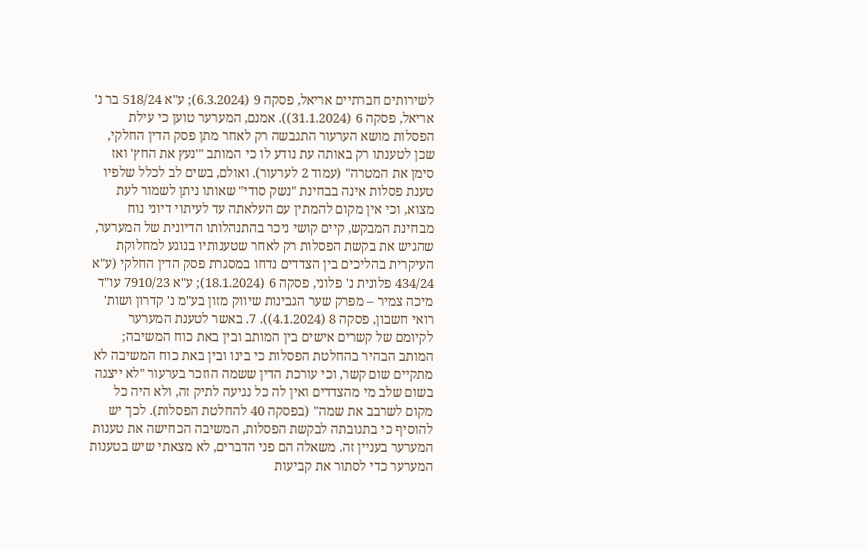לשירותים חברתיים אריאל, פסקה 9 (6.3.2024); ע"א 518/24 בר נ' אריאל, פסקה 6 (31.1.2024)). אמנם, המערער טוען כי עילת הפסלות מושא הערעור התגבשה רק לאחר מתן פסק הדין החלקי, שכן לטענתו רק באותה עת נודע לו כי המותב "'נעץ את החץ' ואז סימן את המטרה" (עמוד 2 לערעור). ואולם, בשים לב לכלל שלפיו טענת פסלות אינה בבחינת "נשק סודי" שאותו ניתן לשמור לעת מצוא, וכי אין מקום להמתין עם העלאתה עד לעיתוי דיוני נוח מבחינת המבקש, קיים קושי ניכר בהתנהלותו הדיונית של המערער, שהגיש את בקשת הפסלות רק לאחר שטענותיו בנוגע למחלוקת העיקרית בהליכים בין הצדדים נדחו במסגרת פסק הדין החלקי (ע"א 434/24 פלונית נ' פלוני, פסקה 6 (18.1.2024); ע"א 7910/23 עו"ד מיכה צמיר – מפרק שער הגבינות שיווק מזון בע"מ נ' קדרון ושות' רואי חשבון, פסקה 8 (4.1.2024)). 7. באשר לטענת המערער לקיומם של קשרים אישים בין המותב ובין באת כוח המשיבה; המותב הבהיר בהחלטת הפסלות כי בינו ובין באת כוח המשיבה לא מתקיים שום קשר, וכי עורכת הדין ששמה הוזכר בערעור "לא ייצגה בשום שלב מי מהצדדים ואין לה כל נגיעה לתיק זה, ולא היה כל מקום לשרבב את שמה" (בפסקה 40 להחלטת הפסלות). לכך יש להוסיף כי בתגובתה לבקשת הפסלות, המשיבה הכחישה את טענות המערער בעניין זה. משאלה הם פני הדברים, לא מצאתי שיש בטענות המערער כדי לסתור את קביעות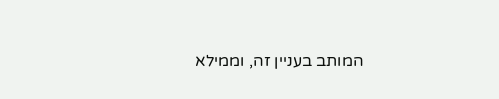המותב בעניין זה, וממילא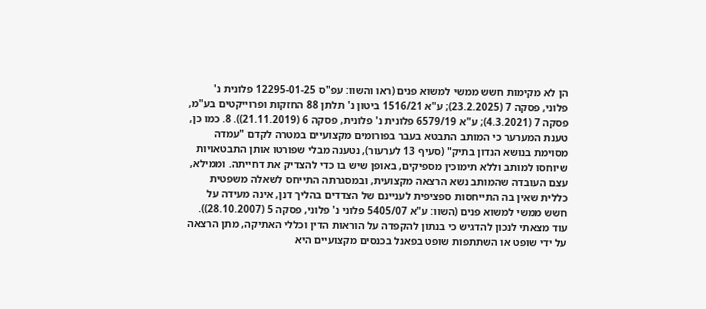הן לא מקימות חשש ממשי למשוא פנים (ראו והשוו: עפ"ס 12295-01-25 פלונית נ' פלוני, פסקה 7 (23.2.2025); ע"א 1516/21 ביטון נ' תלתן 88 החזקות ופרוייקטים בע"מ, פסקה 7 (4.3.2021); ע"א 6579/19 פלונית נ' פלונית, פסקה 6 (21.11.2019)). 8. כמו כן, טענת המערער כי המותב התבטא בעבר בפורומים מקצועיים במטרה לקדם "עמדה מסוימת בנושא הנדון בתיק" (סעיף 13 לערעור), נטענה מבלי שפורטו אותן התבטאויות שיוחסו למותב וללא תימוכין מספיקים, באופן שיש בו כדי להצדיק את דחייתה. וממילא, עצם העובדה שהמותב נשא הרצאה מקצועית, ובמסגרתה התייחס לשאלה משפטית כללית שאין בה התייחסות ספציפית לעניינם של הצדדים בהליך דנן, אינה מעידה על חשש ממשי למשוא פנים (השוו: ע"א 5405/07 פלוני נ' פלוני, פסקה 5 (28.10.2007)). עוד מצאתי לנכון להדגיש כי בנתון להקפדה על הוראות הדין וכללי האתיקה, מתן הרצאה על ידי שופט או השתתפות שופט בפאנל בכנסים מקצועיים היא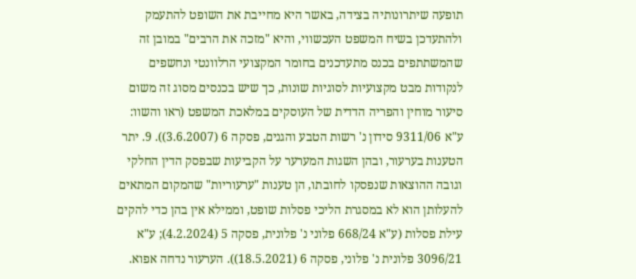תופעה שיתרונותיה בצידה, באשר היא מחייבת את השופט להתעמק ולהתעדכן בשיח המשפט העכשווי, והיא "מזכה את הרבים" במובן זה שהמשתתפים בכנס מתעדכנים בחומר המקצועי הרלוונטי ונחשפים לנקודות מבט מקצועיות לסוגיות שונות, כך שיש בכנסים מסוג זה משום סיעור מוחין והפריה הדדית של העוסקים במלאכת המשפט (ראו והשוו: ע"א 9311/06 סידון נ' רשות הטבע והגנים, פסקה 6 (3.6.2007)). 9. יתר הטענות בערעור, ובהן השגות המערער על הקביעות שבפסק הדין החלקי וגובה ההוצאות שנפסקו לחובתו, הן טענות "ערעוריות" שהמקום המתאים להעלותן הוא לא במסגרת הליכי פסלות שופט, וממילא אין בהן כדי להקים עילת פסלות (ע"א 668/24 פלוני נ' פלונית, פסקה 5 (4.2.2024); ע"א 3096/21 פלונית נ' פלוני, פסקה 6 (18.5.2021)). הערעור נדחה אפוא.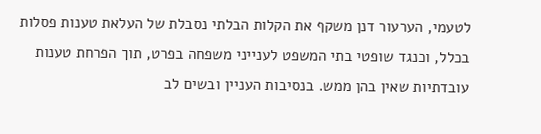לטעמי, הערעור דנן משקף את הקלות הבלתי נסבלת של העלאת טענות פסלות בכלל, וכנגד שופטי בתי המשפט לענייני משפחה בפרט, תוך הפרחת טענות עובדתיות שאין בהן ממש. בנסיבות העניין ובשים לב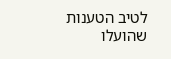לטיב הטענות שהועלו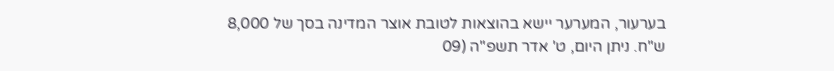בערעור, המערער יישא בהוצאות לטובת אוצר המדינה בסך של 8,000 ש"ח. ניתן היום, ט' אדר תשפ"ה (09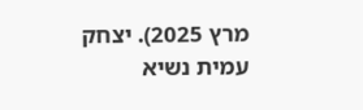מרץ 2025). יצחק עמית נשיא